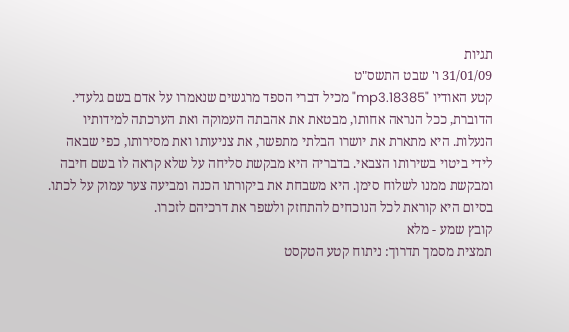תגיות
31/01/09 ו' שבט התשס"ט
קטע האודיו "18385.mp3" מכיל דברי הספד מרגשים שנאמרו על אדם בשם גלעדי. הדוברת, ככל הנראה אחותו, מבטאת את אהבתה העמוקה ואת הערכתה למידותיו הנעלות. היא מתארת את יושרו הבלתי מתפשר, את צניעותו ואת מסירותו, כפי שבאה לידי ביטוי בשירותו הצבאי. בדבריה היא מבקשת סליחה על שלא קראה לו בשם חיבה ומבקשת ממנו לשלוח סימן. היא משבחת את ביקורתו הכנה ומביעה צער עמוק על לכתו. בסיום היא קוראת לכל הנוכחים להתחזק ולשפר את דרכיהם לזכרו.
קובץ שמע - מלא
תמצית מסמך תדרוך: ניתוח קטע הטקסט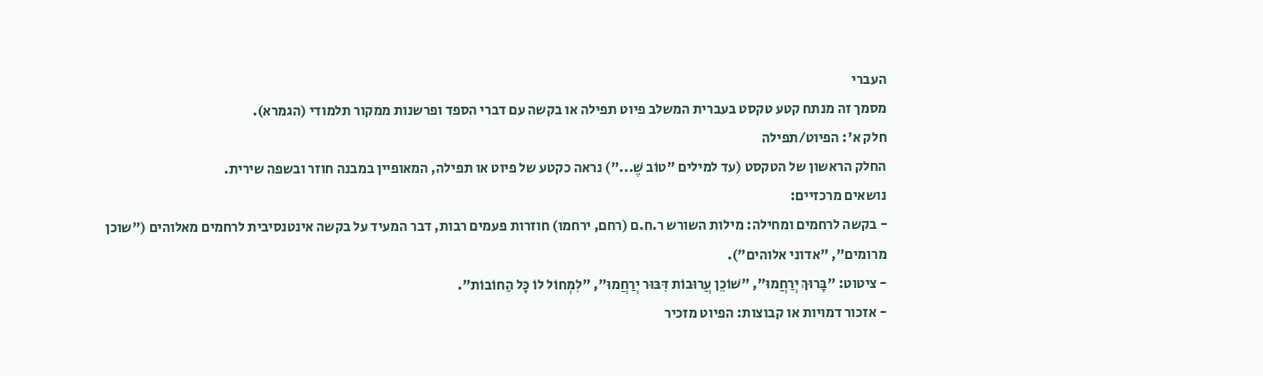העברי
מסמך זה מנתח קטע טקסט בעברית המשלב פיוט תפילה או בקשה עם דברי הספד ופרשנות ממקור תלמודי (הגמרא).
חלק א': הפיוט/תפילה
החלק הראשון של הטקסט (עד למילים "טוֹב שֶׁ...") נראה כקטע של פיוט או תפילה, המאופיין במבנה חוזר ובשפה שירית.
נושאים מרכזיים:
- בקשה לרחמים ומחילה: מילות השורש ר.ח.ם (רחם, ירחמו) חוזרות פעמים רבות, דבר המעיד על בקשה אינטנסיבית לרחמים מאלוהים ("שוכן מרומים", "אדוני אלוהים").
- ציטוט: "בָּרוּךְ יְרַחֲמוּ", "שׁוֹכֵן עֲרוּבוֹת דִּבּוּר יְרַחֲמוּ", "לִמְחוֹל לוֹ כָּל הַחוֹבוֹת".
- אזכור דמויות או קבוצות: הפיוט מזכיר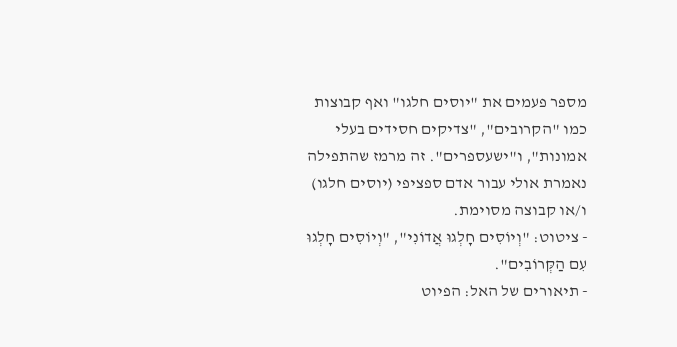מספר פעמים את "יוסים חלגו" ואף קבוצות כמו "הקרובים", "צדיקים חסידים בעלי אמונות", ו"ישעספרים". זה מרמז שהתפילה נאמרת אולי עבור אדם ספציפי (יוסים חלגו) ו/או קבוצה מסוימת.
- ציטוט: "וְיוֹסִים חָלְגוּ אֲדוֹנִי", "וְיוֹסִים חָלְגוּ עִם הַקְּרוֹבִים".
- תיאורים של האל: הפיוט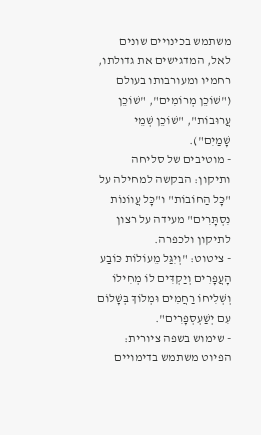משתמש בכינויים שונים לאל, המדגישים את גדולתו, רחמיו ומעורבותו בעולם ("שׁוֹכֵן מְרוֹמִים", "שׁוֹכֵן עֲרוּבוֹת", "שׁוֹכֵן שְׁמֵי שָׁמַיִם").
- מוטיבים של סליחה ותיקון: הבקשה למחילה על "כָּל הַחוֹבוֹת" ו"כָּל עֲווֹנוֹת נִסְתָּרִים" מעידה על רצון לתיקון ולכפרה.
- ציטוט: "וְיִגַּל מֵעוֹלוֹת כּוֹבַע הָעֲפָרִים וְיַקְדִּים לוֹ מְחִילוֹ וְשְׁלִיחוֹ רַחֲמִים וּמְלוֹךְ בְּשָׁלוֹם עִם יְשַׁעְסְפָרִים".
- שימוש בשפה ציורית: הפיוט משתמש בדימויים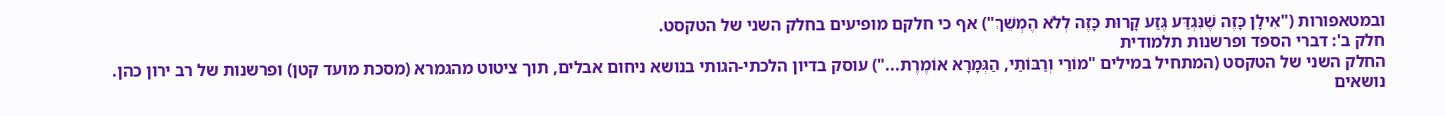ובמטאפורות ("אִילָן כָּזֶה שֶׁנִּגְדַּע גֶּזַע קָרוּת כָּזֶה לְלֹא הֶמְשֵׁךְ") אף כי חלקם מופיעים בחלק השני של הטקסט.
חלק ב': דברי הספד ופרשנות תלמודית
החלק השני של הטקסט (המתחיל במילים "מוֹרַי וְרַבּוֹתַי, הַגְּמָרָא אוֹמֶרֶת...") עוסק בדיון הלכתי-הגותי בנושא ניחום אבלים, תוך ציטוט מהגמרא (מסכת מועד קטן) ופרשנות של רב ירון כהן.
נושאים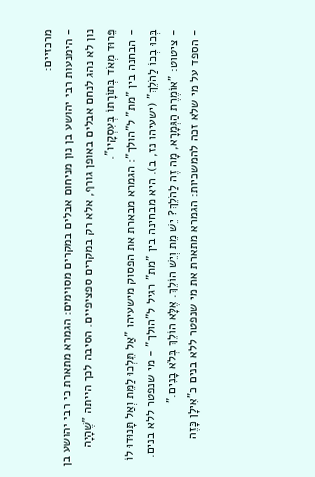מרכזיים:
- הימנעות רבי יהושע בן נון מניחום אבלים במקרים מסוימים: הגמרא מתארת כי רבי יהושע בן נון לא נהג לנחם אבלים באופן גורף, אלא רק במקרים ספציפיים. הסיבה לכך הייתה "שֶׁהָיָה פֵּרוּד מְאֹד בְּתוֹרָתוֹ בְּעִסְקָיו".
- הבחנה בין "מת" ל"הולך": הגמרא מבארת את הפסוק מישעיהו "אַל תֵּלְכוּ לַמֵּת וְאַל תָּנוּדוּ לוֹ בְּכוּ בְכוֹ לַהֹלֵךְ" (ישעיהו נז, ב). היא מבחינה בין "מת" רגיל ל"הולך" - מי שנפטר ללא בנים.
- ציטוט: "אוֹמֶרֶת הַגְּמָרָא, מָה זֶה לַהֹלֵךְ? יֵשׁ מֵת וְיֵשׁ הוֹלֵךְ. אֶלָּא הוֹלֵךְ בְּלֹא בָנִים."
- הספד על מי שלא זכה להמשכיות: הגמרא מתארת את מי שנפטר ללא בנים כ"אִילָן כָּזֶה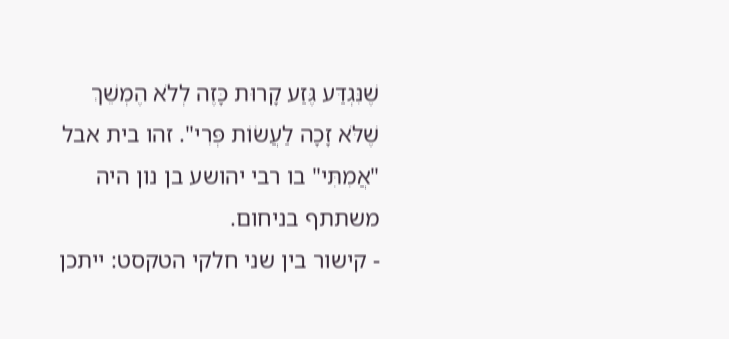שֶׁנִּגְדַּע גֶּזַע קָרוּת כָּזֶה לְלֹא הֶמְשֵׁךְ שֶׁלֹּא זָכָה לַעֲשׂוֹת פְּרִי". זהו בית אבל "אֲמִתִּי" בו רבי יהושע בן נון היה משתתף בניחום.
- קישור בין שני חלקי הטקסט: ייתכן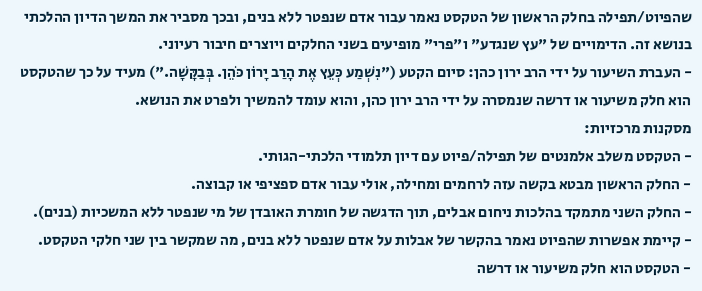שהפיוט/תפילה בחלק הראשון של הטקסט נאמר עבור אדם שנפטר ללא בנים, ובכך מסביר את המשך הדיון ההלכתי בנושא זה. הדימויים של "עץ שנגדע" ו"פרי" מופיעים בשני החלקים ויוצרים חיבור רעיוני.
- העברת השיעור על ידי הרב ירון כהן: סיום הקטע ("נִשְׁמַע כְּעֵץ אֶת הָרַב יָרוֹן כֹּהֵן. בְּבַקָּשָׁה.") מעיד על כך שהטקסט הוא חלק משיעור או דרשה שנמסרה על ידי הרב ירון כהן, והוא עומד להמשיך ולפרט את הנושא.
מסקנות מרכזיות:
- הטקסט משלב אלמנטים של תפילה/פיוט עם דיון תלמודי הלכתי-הגותי.
- החלק הראשון מבטא בקשה עזה לרחמים ומחילה, אולי עבור אדם ספציפי או קבוצה.
- החלק השני מתמקד בהלכות ניחום אבלים, תוך הדגשה של חומרת האובדן של מי שנפטר ללא המשכיות (בנים).
- קיימת אפשרות שהפיוט נאמר בהקשר של אבלות על אדם שנפטר ללא בנים, מה שמקשר בין שני חלקי הטקסט.
- הטקסט הוא חלק משיעור או דרשה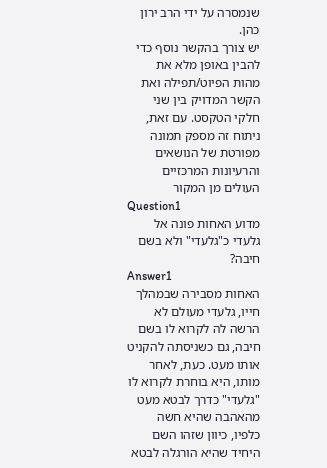שנמסרה על ידי הרב ירון כהן.
יש צורך בהקשר נוסף כדי להבין באופן מלא את מהות הפיוט/תפילה ואת הקשר המדויק בין שני חלקי הטקסט. עם זאת, ניתוח זה מספק תמונה מפורטת של הנושאים והרעיונות המרכזיים העולים מן המקור
Question1
מדוע האחות פונה אל גלעדי כ"גלעדי" ולא בשם חיבה?
Answer1
האחות מסבירה שבמהלך חייו, גלעדי מעולם לא הרשה לה לקרוא לו בשם חיבה, גם כשניסתה להקניט אותו מעט. כעת, לאחר מותו, היא בוחרת לקרוא לו "גלעדי" כדרך לבטא מעט מהאהבה שהיא חשה כלפיו, כיוון שזהו השם היחיד שהיא הורגלה לבטא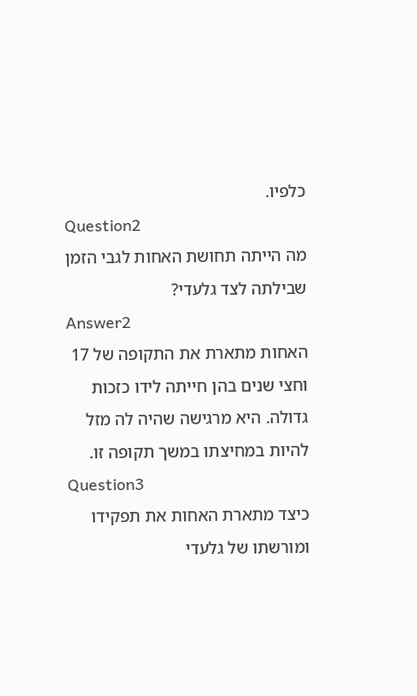כלפיו.
Question2
מה הייתה תחושת האחות לגבי הזמן שבילתה לצד גלעדי?
Answer2
האחות מתארת את התקופה של 17 וחצי שנים בהן חייתה לידו כזכות גדולה. היא מרגישה שהיה לה מזל להיות במחיצתו במשך תקופה זו.
Question3
כיצד מתארת האחות את תפקידו ומורשתו של גלעדי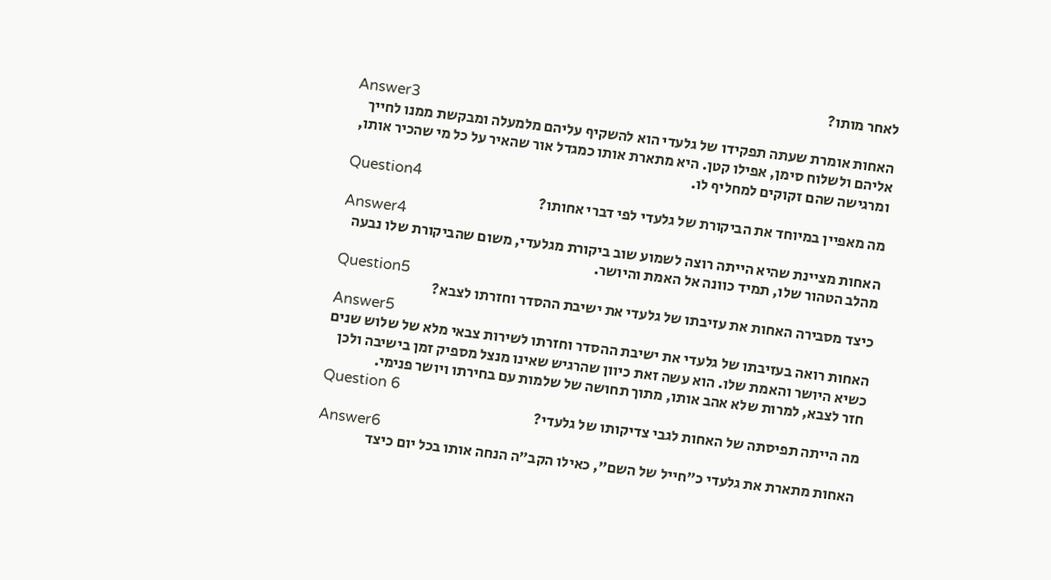לאחר מותו?
Answer3
האחות אומרת שעתה תפקידו של גלעדי הוא להשקיף עליהם מלמעלה ומבקשת ממנו לחייך אליהם ולשלוח סימן, אפילו קטן. היא מתארת אותו כמגדל אור שהאיר על כל מי שהכיר אותו, ומרגישה שהם זקוקים למחליף לו.
Question4
מה מאפיין במיוחד את הביקורת של גלעדי לפי דברי אחותו?
Answer4
האחות מציינת שהיא הייתה רוצה לשמוע שוב ביקורת מגלעדי, משום שהביקורת שלו נבעה מהלב הטהור שלו, תמיד כוונה אל האמת והיושר.
Question5
כיצד מסבירה האחות את עזיבתו של גלעדי את ישיבת ההסדר וחזרתו לצבא?
Answer5
האחות רואה בעזיבתו של גלעדי את ישיבת ההסדר וחזרתו לשירות צבאי מלא של שלוש שנים כשיא היושר והאמת שלו. הוא עשה זאת כיוון שהרגיש שאינו מנצל מספיק זמן בישיבה ולכן חזר לצבא, למרות שלא אהב אותו, מתוך תחושה של שלמות עם בחירתו ויושר פנימי.
Question 6
מה הייתה תפיסתה של האחות לגבי צדיקותו של גלעדי?
Answer6
האחות מתארת את גלעדי כ"חייל של השם", כאילו הקב"ה הנחה אותו בכל יום כיצד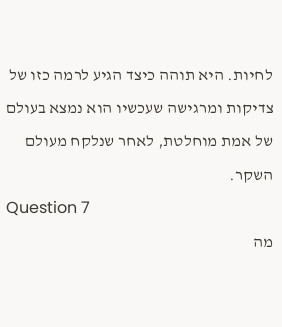לחיות. היא תוהה כיצד הגיע לרמה כזו של צדיקות ומרגישה שעכשיו הוא נמצא בעולם של אמת מוחלטת, לאחר שנלקח מעולם השקר.
Question 7
מה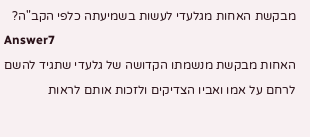מבקשת האחות מגלעדי לעשות בשמיעתה כלפי הקב"ה?
Answer7
האחות מבקשת מנשמתו הקדושה של גלעדי שתגיד להשם לרחם על אמו ואביו הצדיקים ולזכות אותם לראות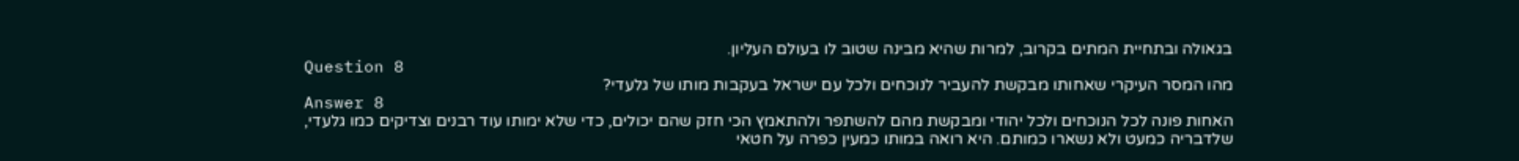בגאולה ובתחיית המתים בקרוב, למרות שהיא מבינה שטוב לו בעולם העליון.
Question 8
מהו המסר העיקרי שאחותו מבקשת להעביר לנוכחים ולכל עם ישראל בעקבות מותו של גלעדי?
Answer 8
האחות פונה לכל הנוכחים ולכל יהודי ומבקשת מהם להשתפר ולהתאמץ הכי חזק שהם יכולים, כדי שלא ימותו עוד רבנים וצדיקים כמו גלעדי, שלדבריה כמעט ולא נשארו כמותם. היא רואה במותו כמעין כפרה על חטאי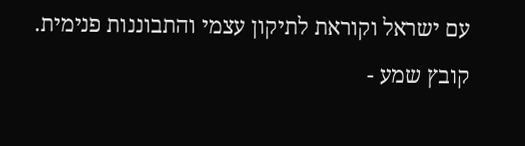עם ישראל וקוראת לתיקון עצמי והתבוננות פנימית.
קובץ שמע -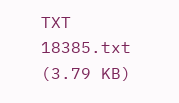TXT
18385.txt
(3.79 KB)